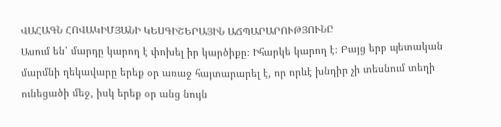ՎԱՀԱԳՆ ՀՈՎԱԿԻՄՅԱՆԻ ԿԵՍԳԻՇԵՐԱՅԻՆ ԱՃՊԱՐԱՐՈՒԹՅՈՒՆԸ
Ասում են՝ մարդը կարող է փոխել իր կարծիքը։ Իհարկե կարող է։ Բայց երբ պետական մարմնի ղեկավարը երեք օր առաջ հայտարարել է, որ որևէ խնդիր չի տեսնում տեղի ունեցածի մեջ, իսկ երեք օր անց նույն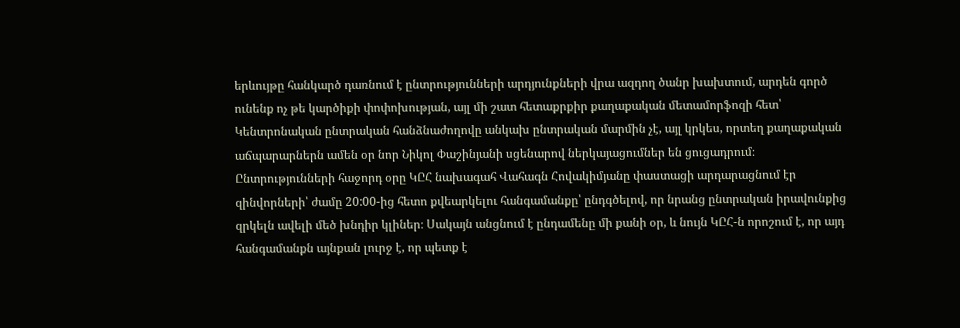երևույթը հանկարծ դառնում է ընտրությունների արդյունքների վրա ազդող ծանր խախտում, արդեն գործ ունենք ոչ թե կարծիքի փոփոխության, այլ մի շատ հետաքրքիր քաղաքական մետամորֆոզի հետ՝ Կենտրոնական ընտրական հանձնաժողովը անկախ ընտրական մարմին չէ, այլ կրկես, որտեղ քաղաքական աճպարարներն ամեն օր նոր Նիկոլ Փաշինյանի սցենարով ներկայացումներ են ցուցադրում։
Ընտրությունների հաջորդ օրը ԿԸՀ նախագահ Վահագն Հովակիմյանը փաստացի արդարացնում էր զինվորների՝ ժամը 20:00-ից հետո քվեարկելու հանգամանքը՝ ընդգծելով, որ նրանց ընտրական իրավունքից զրկելն ավելի մեծ խնդիր կլիներ։ Սակայն անցնում է ընդամենը մի քանի օր, և նույն ԿԸՀ-ն որոշում է, որ այդ հանգամանքն այնքան լուրջ է, որ պետք է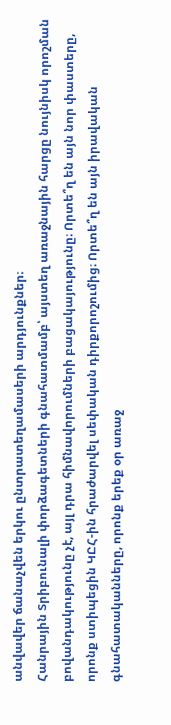անվավեր ճանաչվեն երկու ընտրատեղամասերի արդյունքներ։
Հանրային Տրիբունալի փորձագետների գնահատմամբ՝ այստեղ առաջնային հարցը նույնիսկ որոշման բովանդակությունը չէ, այլ դրա հիմնավորումների բացակայությունը։ Որտե՞ղ են այն նոր փաստերը, որոնք ստիպեցին ԿԸՀ-ին հրաժարվել սեփական դիրքորոշումից։ Որտե՞ղ են այն իրավական գնահատականները, որոնք երեք օր առաջ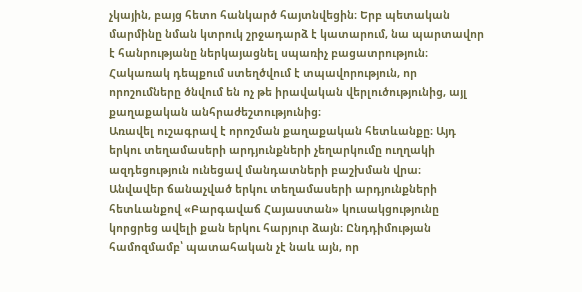չկային, բայց հետո հանկարծ հայտնվեցին։ Երբ պետական մարմինը նման կտրուկ շրջադարձ է կատարում, նա պարտավոր է հանրությանը ներկայացնել սպառիչ բացատրություն։ Հակառակ դեպքում ստեղծվում է տպավորություն, որ որոշումները ծնվում են ոչ թե իրավական վերլուծությունից, այլ քաղաքական անհրաժեշտությունից։
Առավել ուշագրավ է որոշման քաղաքական հետևանքը։ Այդ երկու տեղամասերի արդյունքների չեղարկումը ուղղակի ազդեցություն ունեցավ մանդատների բաշխման վրա։
Անվավեր ճանաչված երկու տեղամասերի արդյունքների հետևանքով «Բարգավաճ Հայաստան» կուսակցությունը կորցրեց ավելի քան երկու հարյուր ձայն։ Ընդդիմության համոզմամբ՝ պատահական չէ նաև այն, որ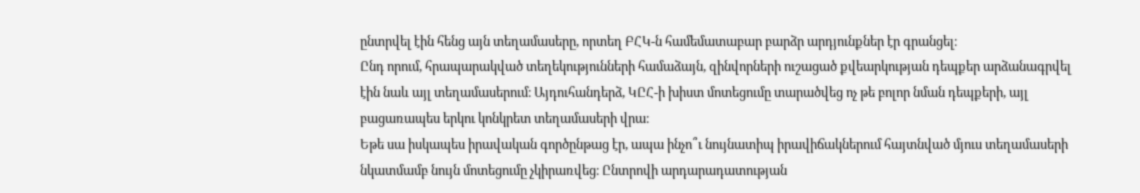ընտրվել էին հենց այն տեղամասերը, որտեղ ԲՀԿ-ն համեմատաբար բարձր արդյունքներ էր գրանցել։
Ընդ որում, հրապարակված տեղեկությունների համաձայն, զինվորների ուշացած քվեարկության դեպքեր արձանագրվել էին նաև այլ տեղամասերում։ Այդուհանդերձ, ԿԸՀ-ի խիստ մոտեցումը տարածվեց ոչ թե բոլոր նման դեպքերի, այլ բացառապես երկու կոնկրետ տեղամասերի վրա։
Եթե սա իսկապես իրավական գործընթաց էր, ապա ինչո՞ւ նույնատիպ իրավիճակներում հայտնված մյուս տեղամասերի նկատմամբ նույն մոտեցումը չկիրառվեց։ Ընտրովի արդարադատության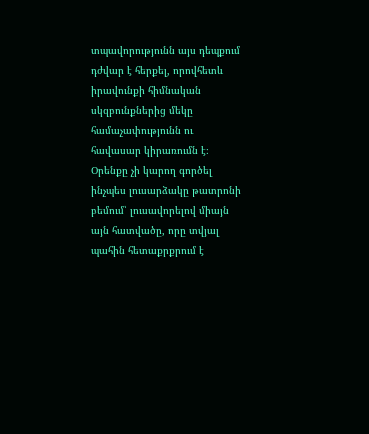տպավորությունն այս դեպքում դժվար է հերքել, որովհետև իրավունքի հիմնական սկզբունքներից մեկը համաչափությունն ու հավասար կիրառումն է։ Օրենքը չի կարող գործել ինչպես լուսարձակը թատրոնի բեմում՝ լուսավորելով միայն այն հատվածը, որը տվյալ պահին հետաքրքրում է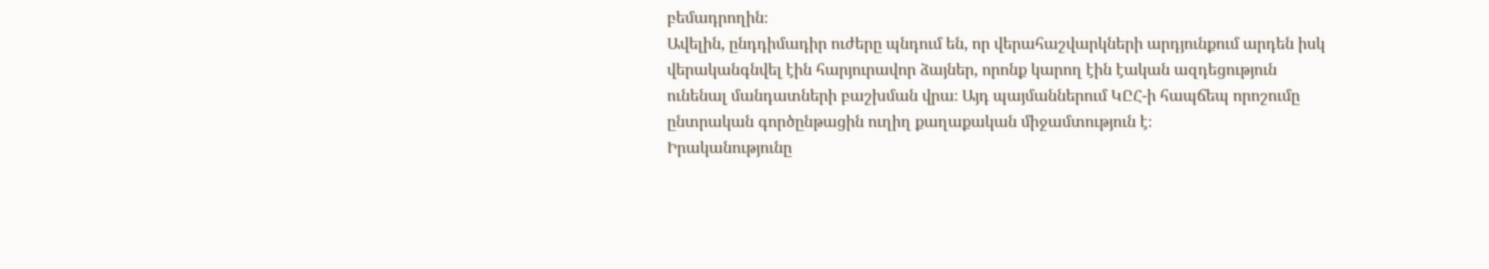բեմադրողին։
Ավելին, ընդդիմադիր ուժերը պնդում են, որ վերահաշվարկների արդյունքում արդեն իսկ վերականգնվել էին հարյուրավոր ձայներ, որոնք կարող էին էական ազդեցություն ունենալ մանդատների բաշխման վրա։ Այդ պայմաններում ԿԸՀ-ի հապճեպ որոշումը ընտրական գործընթացին ուղիղ քաղաքական միջամտություն է։
Իրականությունը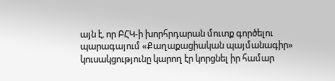այն է, որ ԲՀԿ-ի խորհրդարան մուտք գործելու պարագայում «Քաղաքացիական պայմանագիր» կուսակցությունը կարող էր կորցնել իր համար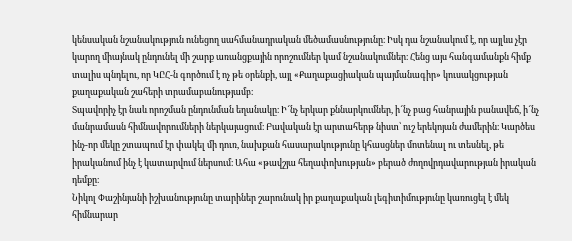կենսական նշանակություն ունեցող սահմանադրական մեծամասնությունը։ Իսկ դա նշանակում է, որ այլևս չէր կարող միայնակ ընդունել մի շարք առանցքային որոշումներ կամ նշանակումներ։ Հենց այս հանգամանքն հիմք տալիս պնդելու, որ ԿԸՀ-ն գործում է ոչ թե օրենքի, այլ «Քաղաքացիական պայմանագիր» կուսակցության քաղաքական շահերի տրամաբանությամբ։
Տպավորիչ էր նաև որոշման ընդունման եղանակը։ Ի՜նչ երկար քննարկումներ, ի՜նչ բաց հանրային բանավեճ, ի՜նչ մանրամասն հիմնավորումների ներկայացում։ Բավական էր արտահերթ նիստ՝ ուշ երեկոյան ժամերին։ Կարծես ինչ-որ մեկը շտապում էր փակել մի դուռ, նախքան հասարակությունը կհասցներ մոտենալ ու տեսնել, թե իրականում ինչ է կատարվում ներսում։ Ահա «թավշյա հեղափոխության» բերած ժողովրդավարության իրական դեմքը։
Նիկոլ Փաշինյանի իշխանությունը տարիներ շարունակ իր քաղաքական լեգիտիմությունը կառուցել է մեկ հիմնարար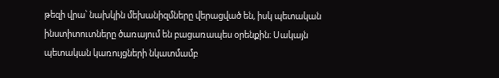թեզի վրա՝ նախկին մեխանիզմները վերացված են, իսկ պետական ինստիտուտները ծառայում են բացառապես օրենքին։ Սակայն պետական կառույցների նկատմամբ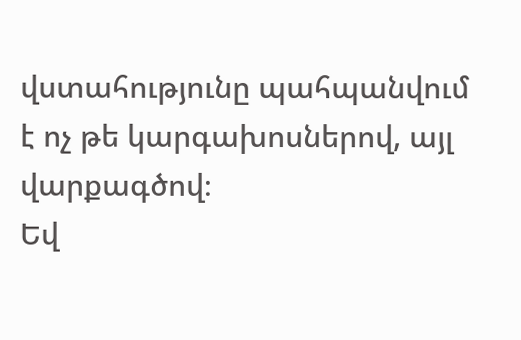վստահությունը պահպանվում է ոչ թե կարգախոսներով, այլ վարքագծով։
Եվ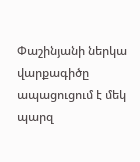Փաշինյանի ներկա վարքագիծը ապացուցում է մեկ պարզ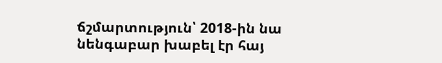ճշմարտություն՝ 2018-ին նա նենգաբար խաբել էր հայ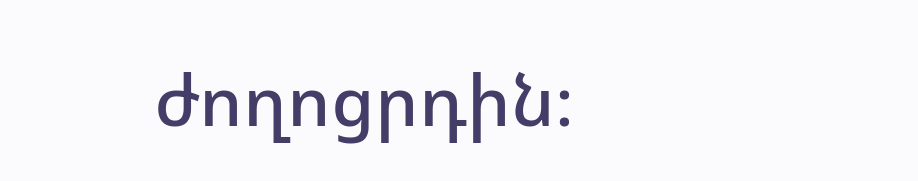ժողոցրդին։